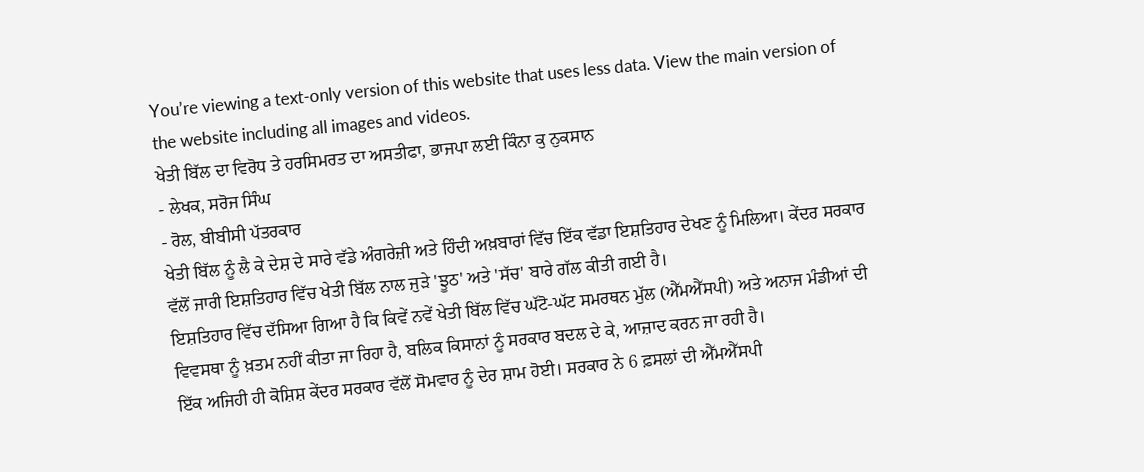You’re viewing a text-only version of this website that uses less data. View the main version of the website including all images and videos.
ਖੇਤੀ ਬਿੱਲ ਦਾ ਵਿਰੋਧ ਤੇ ਹਰਸਿਮਰਤ ਦਾ ਅਸਤੀਫਾ, ਭਾਜਪਾ ਲਈ ਕਿੰਨਾ ਕੁ ਨੁਕਸਾਨ
- ਲੇਖਕ, ਸਰੋਜ ਸਿੰਘ
- ਰੋਲ, ਬੀਬੀਸੀ ਪੱਤਰਕਾਰ
ਖੇਤੀ ਬਿੱਲ ਨੂੰ ਲੈ ਕੇ ਦੇਸ਼ ਦੇ ਸਾਰੇ ਵੱਡੇ ਅੰਗਰੇਜ਼ੀ ਅਤੇ ਹਿੰਦੀ ਅਖ਼ਬਾਰਾਂ ਵਿੱਚ ਇੱਕ ਵੱਡਾ ਇਸ਼ਤਿਹਾਰ ਦੇਖਣ ਨੂੰ ਮਿਲਿਆ। ਕੇਂਦਰ ਸਰਕਾਰ ਵੱਲੋਂ ਜਾਰੀ ਇਸ਼ਤਿਹਾਰ ਵਿੱਚ ਖੇਤੀ ਬਿੱਲ ਨਾਲ ਜੁੜੇ 'ਝੂਠ' ਅਤੇ 'ਸੱਚ' ਬਾਰੇ ਗੱਲ ਕੀਤੀ ਗਈ ਹੈ।
ਇਸ਼ਤਿਹਾਰ ਵਿੱਚ ਦੱਸਿਆ ਗਿਆ ਹੈ ਕਿ ਕਿਵੇਂ ਨਵੇਂ ਖੇਤੀ ਬਿੱਲ ਵਿੱਚ ਘੱਟੋ-ਘੱਟ ਸਮਰਥਨ ਮੁੱਲ (ਐੱਮਐੱਸਪੀ) ਅਤੇ ਅਨਾਜ ਮੰਡੀਆਂ ਦੀ ਵਿਵਸਥਾ ਨੂੰ ਖ਼ਤਮ ਨਹੀਂ ਕੀਤਾ ਜਾ ਰਿਹਾ ਹੈ, ਬਲਿਕ ਕਿਸਾਨਾਂ ਨੂੰ ਸਰਕਾਰ ਬਦਲ ਦੇ ਕੇ, ਆਜ਼ਾਦ ਕਰਨ ਜਾ ਰਹੀ ਹੈ।
ਇੱਕ ਅਜਿਹੀ ਹੀ ਕੋਸ਼ਿਸ਼ ਕੇਂਦਰ ਸਰਕਾਰ ਵੱਲੋਂ ਸੋਮਵਾਰ ਨੂੰ ਦੇਰ ਸ਼ਾਮ ਹੋਈ। ਸਰਕਾਰ ਨੇ 6 ਫ਼ਸਲਾਂ ਦੀ ਐੱਮਐੱਸਪੀ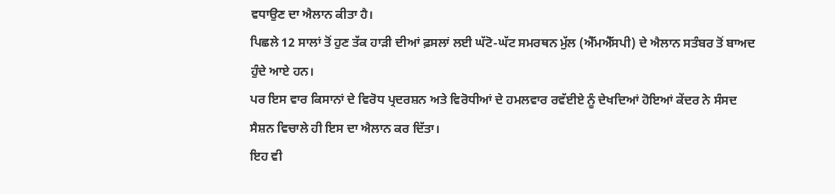ਵਧਾਉਣ ਦਾ ਐਲਾਨ ਕੀਤਾ ਹੈ।
ਪਿਛਲੇ 12 ਸਾਲਾਂ ਤੋਂ ਹੁਣ ਤੱਕ ਹਾੜੀ ਦੀਆਂ ਫ਼ਸਲਾਂ ਲਈ ਘੱਟੋ-ਘੱਟ ਸਮਰਥਨ ਮੁੱਲ (ਐੱਮਐੱਸਪੀ) ਦੇ ਐਲਾਨ ਸਤੰਬਰ ਤੋਂ ਬਾਅਦ ਹੁੰਦੇ ਆਏ ਹਨ।
ਪਰ ਇਸ ਵਾਰ ਕਿਸਾਨਾਂ ਦੇ ਵਿਰੋਧ ਪ੍ਰਦਰਸ਼ਨ ਅਤੇ ਵਿਰੋਧੀਆਂ ਦੇ ਹਮਲਵਾਰ ਰਵੱਈਏ ਨੂੰ ਦੇਖਦਿਆਂ ਹੋਇਆਂ ਕੇਂਦਰ ਨੇ ਸੰਸਦ ਸੈਸ਼ਨ ਵਿਚਾਲੇ ਹੀ ਇਸ ਦਾ ਐਲਾਨ ਕਰ ਦਿੱਤਾ।
ਇਹ ਵੀ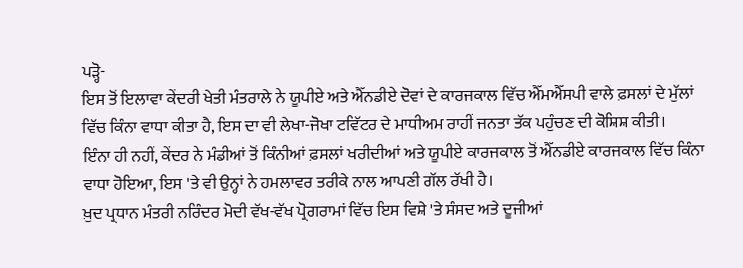ਪੜ੍ਹੋ-
ਇਸ ਤੋਂ ਇਲਾਵਾ ਕੇਂਦਰੀ ਖੇਤੀ ਮੰਤਰਾਲੇ ਨੇ ਯੂਪੀਏ ਅਤੇ ਐੱਨਡੀਏ ਦੋਵਾਂ ਦੇ ਕਾਰਜਕਾਲ ਵਿੱਚ ਐੱਮਐੱਸਪੀ ਵਾਲੇ ਫ਼ਸਲਾਂ ਦੇ ਮੁੱਲਾਂ ਵਿੱਚ ਕਿੰਨਾ ਵਾਧਾ ਕੀਤਾ ਹੈ, ਇਸ ਦਾ ਵੀ ਲੇਖਾ-ਜੋਖਾ ਟਵਿੱਟਰ ਦੇ ਮਾਧੀਅਮ ਰਾਹੀਂ ਜਨਤਾ ਤੱਕ ਪਹੁੰਚਣ ਦੀ ਕੋਸ਼ਿਸ਼ ਕੀਤੀ।
ਇੰਨਾ ਹੀ ਨਹੀਂ, ਕੇਂਦਰ ਨੇ ਮੰਡੀਆਂ ਤੋਂ ਕਿੰਨੀਆਂ ਫ਼ਸਲਾਂ ਖਰੀਦੀਆਂ ਅਤੇ ਯੂਪੀਏ ਕਾਰਜਕਾਲ ਤੋਂ ਐੱਨਡੀਏ ਕਾਰਜਕਾਲ ਵਿੱਚ ਕਿੰਨਾ ਵਾਧਾ ਹੋਇਆ, ਇਸ 'ਤੇ ਵੀ ਉਨ੍ਹਾਂ ਨੇ ਹਮਲਾਵਰ ਤਰੀਕੇ ਨਾਲ ਆਪਣੀ ਗੱਲ ਰੱਖੀ ਹੈ।
ਖ਼ੁਦ ਪ੍ਰਧਾਨ ਮੰਤਰੀ ਨਰਿੰਦਰ ਮੋਦੀ ਵੱਖ-ਵੱਖ ਪ੍ਰੋਗਰਾਮਾਂ ਵਿੱਚ ਇਸ ਵਿਸ਼ੇ 'ਤੇ ਸੰਸਦ ਅਤੇ ਦੂਜੀਆਂ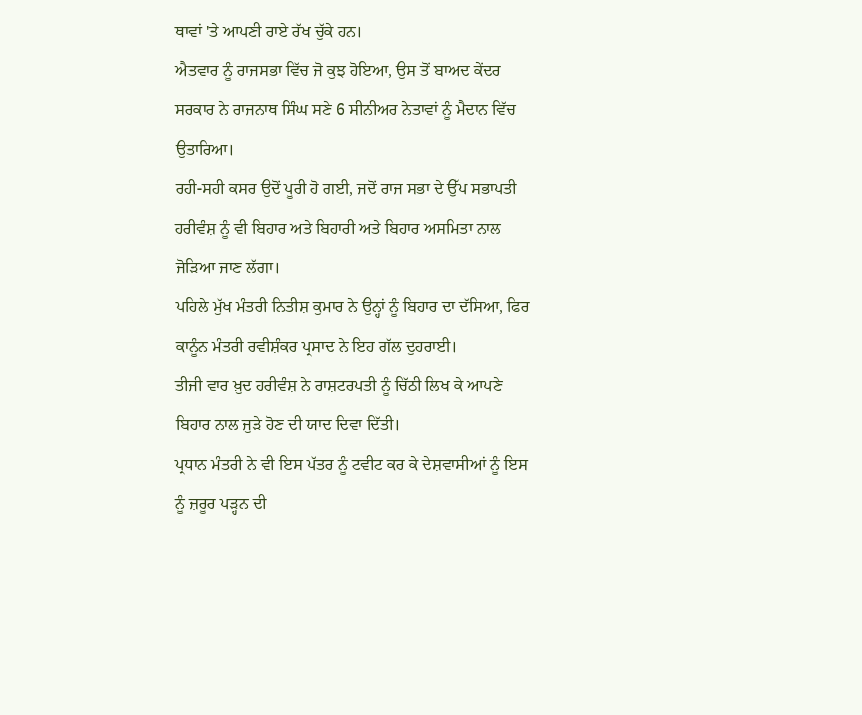ਥਾਵਾਂ 'ਤੇ ਆਪਣੀ ਰਾਏ ਰੱਖ ਚੁੱਕੇ ਹਨ।
ਐਤਵਾਰ ਨੂੰ ਰਾਜਸਭਾ ਵਿੱਚ ਜੋ ਕੁਝ ਹੋਇਆ, ਉਸ ਤੋਂ ਬਾਅਦ ਕੇਂਦਰ ਸਰਕਾਰ ਨੇ ਰਾਜਨਾਥ ਸਿੰਘ ਸਣੇ 6 ਸੀਨੀਅਰ ਨੇਤਾਵਾਂ ਨੂੰ ਮੈਦਾਨ ਵਿੱਚ ਉਤਾਰਿਆ।
ਰਹੀ-ਸਹੀ ਕਸਰ ਉਦੋਂ ਪੂਰੀ ਹੋ ਗਈ, ਜਦੋਂ ਰਾਜ ਸਭਾ ਦੇ ਉੱਪ ਸਭਾਪਤੀ ਹਰੀਵੰਸ਼ ਨੂੰ ਵੀ ਬਿਹਾਰ ਅਤੇ ਬਿਹਾਰੀ ਅਤੇ ਬਿਹਾਰ ਅਸਮਿਤਾ ਨਾਲ ਜੋੜਿਆ ਜਾਣ ਲੱਗਾ।
ਪਹਿਲੇ ਮੁੱਖ ਮੰਤਰੀ ਨਿਤੀਸ਼ ਕੁਮਾਰ ਨੇ ਉਨ੍ਹਾਂ ਨੂੰ ਬਿਹਾਰ ਦਾ ਦੱਸਿਆ, ਫਿਰ ਕਾਨੂੰਨ ਮੰਤਰੀ ਰਵੀਸ਼ੰਕਰ ਪ੍ਰਸਾਦ ਨੇ ਇਹ ਗੱਲ ਦੁਹਰਾਈ।
ਤੀਜੀ ਵਾਰ ਖ਼ੁਦ ਹਰੀਵੰਸ਼ ਨੇ ਰਾਸ਼ਟਰਪਤੀ ਨੂੰ ਚਿੱਠੀ ਲਿਖ ਕੇ ਆਪਣੇ ਬਿਹਾਰ ਨਾਲ ਜੁੜੇ ਹੋਣ ਦੀ ਯਾਦ ਦਿਵਾ ਦਿੱਤੀ।
ਪ੍ਰਧਾਨ ਮੰਤਰੀ ਨੇ ਵੀ ਇਸ ਪੱਤਰ ਨੂੰ ਟਵੀਟ ਕਰ ਕੇ ਦੇਸ਼ਵਾਸੀਆਂ ਨੂੰ ਇਸ ਨੂੰ ਜ਼ਰੂਰ ਪੜ੍ਹਨ ਦੀ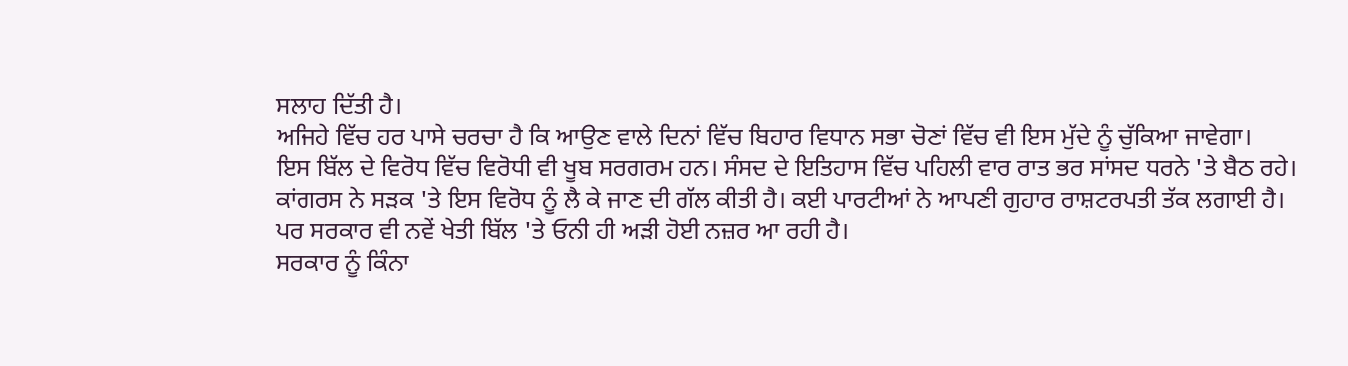ਸਲਾਹ ਦਿੱਤੀ ਹੈ।
ਅਜਿਹੇ ਵਿੱਚ ਹਰ ਪਾਸੇ ਚਰਚਾ ਹੈ ਕਿ ਆਉਣ ਵਾਲੇ ਦਿਨਾਂ ਵਿੱਚ ਬਿਹਾਰ ਵਿਧਾਨ ਸਭਾ ਚੋਣਾਂ ਵਿੱਚ ਵੀ ਇਸ ਮੁੱਦੇ ਨੂੰ ਚੁੱਕਿਆ ਜਾਵੇਗਾ।
ਇਸ ਬਿੱਲ ਦੇ ਵਿਰੋਧ ਵਿੱਚ ਵਿਰੋਧੀ ਵੀ ਖੂਬ ਸਰਗਰਮ ਹਨ। ਸੰਸਦ ਦੇ ਇਤਿਹਾਸ ਵਿੱਚ ਪਹਿਲੀ ਵਾਰ ਰਾਤ ਭਰ ਸਾਂਸਦ ਧਰਨੇ 'ਤੇ ਬੈਠ ਰਹੇ।
ਕਾਂਗਰਸ ਨੇ ਸੜਕ 'ਤੇ ਇਸ ਵਿਰੋਧ ਨੂੰ ਲੈ ਕੇ ਜਾਣ ਦੀ ਗੱਲ ਕੀਤੀ ਹੈ। ਕਈ ਪਾਰਟੀਆਂ ਨੇ ਆਪਣੀ ਗੁਹਾਰ ਰਾਸ਼ਟਰਪਤੀ ਤੱਕ ਲਗਾਈ ਹੈ।
ਪਰ ਸਰਕਾਰ ਵੀ ਨਵੇਂ ਖੇਤੀ ਬਿੱਲ 'ਤੇ ਓਨੀ ਹੀ ਅੜੀ ਹੋਈ ਨਜ਼ਰ ਆ ਰਹੀ ਹੈ।
ਸਰਕਾਰ ਨੂੰ ਕਿੰਨਾ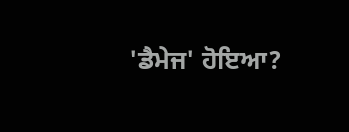'ਡੈਮੇਜ' ਹੋਇਆ?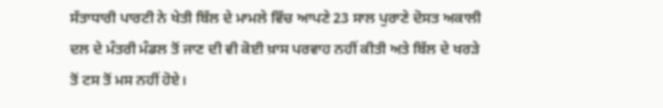ਸੱਤਾਧਾਰੀ ਪਾਰਟੀ ਨੇ ਖੇਤੀ ਬਿੱਲ ਦੇ ਮਾਮਲੇ ਵਿੱਚ ਆਪਣੇ 23 ਸਾਲ ਪੁਰਾਣੇ ਦੋਸਤ ਅਕਾਲੀ ਦਲ ਦੇ ਮੰਤਰੀ ਮੰਡਲ ਤੋਂ ਜਾਣ ਦੀ ਵੀ ਕੋਈ ਖ਼ਾਸ ਪਰਵਾਹ ਨਹੀਂ ਕੀਤੀ ਅਤੇ ਬਿੱਲ ਦੇ ਖਰੜੇ ਤੋਂ ਟਸ ਤੋਂ ਮਸ ਨਹੀਂ ਹੋਏ।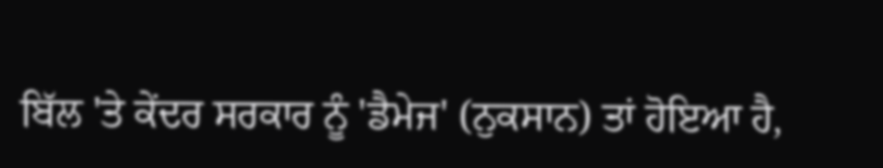ਬਿੱਲ 'ਤੇ ਕੇਂਦਰ ਸਰਕਾਰ ਨੂੰ 'ਡੈਮੇਜ' (ਨੁਕਸਾਨ) ਤਾਂ ਹੋਇਆ ਹੈ,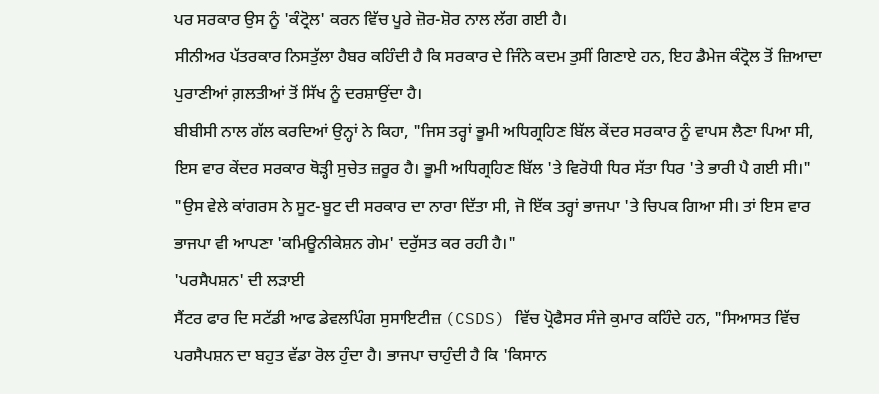ਪਰ ਸਰਕਾਰ ਉਸ ਨੂੰ 'ਕੰਟ੍ਰੋਲ' ਕਰਨ ਵਿੱਚ ਪੂਰੇ ਜ਼ੋਰ-ਸ਼ੋਰ ਨਾਲ ਲੱਗ ਗਈ ਹੈ।
ਸੀਨੀਅਰ ਪੱਤਰਕਾਰ ਨਿਸਤੁੱਲਾ ਹੈਬਰ ਕਹਿੰਦੀ ਹੈ ਕਿ ਸਰਕਾਰ ਦੇ ਜਿੰਨੇ ਕਦਮ ਤੁਸੀਂ ਗਿਣਾਏ ਹਨ, ਇਹ ਡੈਮੇਜ ਕੰਟ੍ਰੋਲ ਤੋਂ ਜ਼ਿਆਦਾ ਪੁਰਾਣੀਆਂ ਗ਼ਲਤੀਆਂ ਤੋਂ ਸਿੱਖ ਨੂੰ ਦਰਸ਼ਾਉਂਦਾ ਹੈ।
ਬੀਬੀਸੀ ਨਾਲ ਗੱਲ ਕਰਦਿਆਂ ਉਨ੍ਹਾਂ ਨੇ ਕਿਹਾ, "ਜਿਸ ਤਰ੍ਹਾਂ ਭੂਮੀ ਅਧਿਗ੍ਰਹਿਣ ਬਿੱਲ ਕੇਂਦਰ ਸਰਕਾਰ ਨੂੰ ਵਾਪਸ ਲੈਣਾ ਪਿਆ ਸੀ, ਇਸ ਵਾਰ ਕੇਂਦਰ ਸਰਕਾਰ ਥੋੜ੍ਹੀ ਸੁਚੇਤ ਜ਼ਰੂਰ ਹੈ। ਭੂਮੀ ਅਧਿਗ੍ਰਹਿਣ ਬਿੱਲ 'ਤੇ ਵਿਰੋਧੀ ਧਿਰ ਸੱਤਾ ਧਿਰ 'ਤੇ ਭਾਰੀ ਪੈ ਗਈ ਸੀ।"
"ਉਸ ਵੇਲੇ ਕਾਂਗਰਸ ਨੇ ਸੂਟ-ਬੂਟ ਦੀ ਸਰਕਾਰ ਦਾ ਨਾਰਾ ਦਿੱਤਾ ਸੀ, ਜੋ ਇੱਕ ਤਰ੍ਹਾਂ ਭਾਜਪਾ 'ਤੇ ਚਿਪਕ ਗਿਆ ਸੀ। ਤਾਂ ਇਸ ਵਾਰ ਭਾਜਪਾ ਵੀ ਆਪਣਾ 'ਕਮਿਊਨੀਕੇਸ਼ਨ ਗੇਮ' ਦਰੁੱਸਤ ਕਰ ਰਹੀ ਹੈ।"
'ਪਰਸੈਪਸ਼ਨ' ਦੀ ਲੜਾਈ
ਸੈਂਟਰ ਫਾਰ ਦਿ ਸਟੱਡੀ ਆਫ ਡੇਵਲਪਿੰਗ ਸੁਸਾਇਟੀਜ਼ (CSDS) ਵਿੱਚ ਪ੍ਰੋਫੈਸਰ ਸੰਜੇ ਕੁਮਾਰ ਕਹਿੰਦੇ ਹਨ, "ਸਿਆਸਤ ਵਿੱਚ ਪਰਸੈਪਸ਼ਨ ਦਾ ਬਹੁਤ ਵੱਡਾ ਰੋਲ ਹੁੰਦਾ ਹੈ। ਭਾਜਪਾ ਚਾਹੁੰਦੀ ਹੈ ਕਿ 'ਕਿਸਾਨ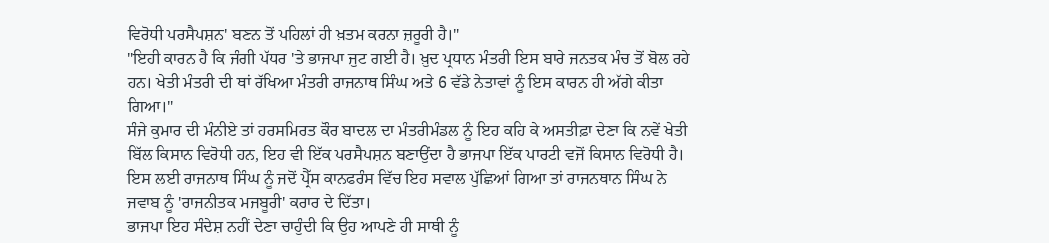ਵਿਰੋਧੀ ਪਰਸੈਪਸ਼ਨ' ਬਣਨ ਤੋਂ ਪਹਿਲਾਂ ਹੀ ਖ਼ਤਮ ਕਰਨਾ ਜ਼ਰੂਰੀ ਹੈ।"
"ਇਹੀ ਕਾਰਨ ਹੈ ਕਿ ਜੰਗੀ ਪੱਧਰ 'ਤੇ ਭਾਜਪਾ ਜੁਟ ਗਈ ਹੈ। ਖ਼ੁਦ ਪ੍ਰਧਾਨ ਮੰਤਰੀ ਇਸ ਬਾਰੇ ਜਨਤਕ ਮੰਚ ਤੋਂ ਬੋਲ ਰਹੇ ਹਨ। ਖੇਤੀ ਮੰਤਰੀ ਦੀ ਥਾਂ ਰੱਖਿਆ ਮੰਤਰੀ ਰਾਜਨਾਥ ਸਿੰਘ ਅਤੇ 6 ਵੱਡੇ ਨੇਤਾਵਾਂ ਨੂੰ ਇਸ ਕਾਰਨ ਹੀ ਅੱਗੇ ਕੀਤਾ ਗਿਆ।"
ਸੰਜੇ ਕੁਮਾਰ ਦੀ ਮੰਨੀਏ ਤਾਂ ਹਰਸਮਿਰਤ ਕੌਰ ਬਾਦਲ ਦਾ ਮੰਤਰੀਮੰਡਲ ਨੂੰ ਇਹ ਕਹਿ ਕੇ ਅਸਤੀਫ਼ਾ ਦੇਣਾ ਕਿ ਨਵੇਂ ਖੇਤੀ ਬਿੱਲ ਕਿਸਾਨ ਵਿਰੋਧੀ ਹਨ, ਇਹ ਵੀ ਇੱਕ ਪਰਸੈਪਸ਼ਨ ਬਣਾਉਂਦਾ ਹੈ ਭਾਜਪਾ ਇੱਕ ਪਾਰਟੀ ਵਜੋਂ ਕਿਸਾਨ ਵਿਰੋਧੀ ਹੈ।
ਇਸ ਲਈ ਰਾਜਨਾਥ ਸਿੰਘ ਨੂੰ ਜਦੋਂ ਪ੍ਰੈੱਸ ਕਾਨਫਰੰਸ ਵਿੱਚ ਇਹ ਸਵਾਲ ਪੁੱਛਿਆਂ ਗਿਆ ਤਾਂ ਰਾਜਨਥਾਨ ਸਿੰਘ ਨੇ ਜਵਾਬ ਨੂੰ 'ਰਾਜਨੀਤਕ ਮਜਬੂਰੀ' ਕਰਾਰ ਦੇ ਦਿੱਤਾ।
ਭਾਜਪਾ ਇਹ ਸੰਦੇਸ਼ ਨਹੀਂ ਦੇਣਾ ਚਾਹੁੰਦੀ ਕਿ ਉਹ ਆਪਣੇ ਹੀ ਸਾਥੀ ਨੂੰ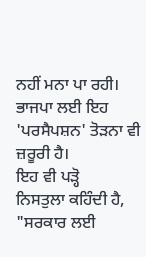ਨਹੀਂ ਮਨਾ ਪਾ ਰਹੀ। ਭਾਜਪਾ ਲਈ ਇਹ 'ਪਰਸੈਪਸ਼ਨ' ਤੋੜਨਾ ਵੀ ਜ਼ਰੂਰੀ ਹੈ।
ਇਹ ਵੀ ਪੜ੍ਹੋ
ਨਿਸਤੁਲਾ ਕਹਿੰਦੀ ਹੈ, "ਸਰਕਾਰ ਲਈ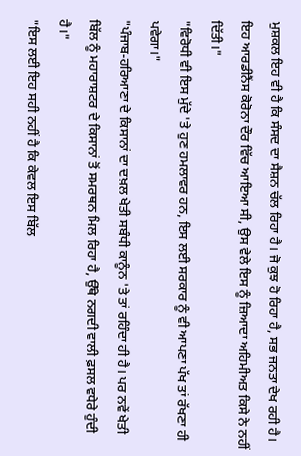ਮੁਸ਼ਕਲ ਇਹ ਵੀ ਹੈ ਕਿ ਸੰਸਦ ਦਾ ਸੈਸ਼ਨ ਚੱਲ ਰਿਹਾ ਹੈ। ਜੋ ਕੁਝ ਹੋ ਰਿਹਾ ਹੈ, ਸਭ ਜਨਤਾ ਦੇਖ ਰਹੀ ਹੈ। ਇਹ ਆਰਡੀਨੈਂਸ ਕੋਰੋਨਾ ਦੌਰ ਵਿੱਚ ਆਇਆ ਸੀ, ਉਸ ਵੇਲੇ ਇਸ ਨੂੰ ਜ਼ਿਆਦਾ ਅਹਿਮੀਅਤ ਕਿਸੇ ਨੇ ਨਹੀਂ ਦਿੱਤੀ।"
"ਵਿਰੋਧੀ ਵੀ ਇਸ ਮੁੱਦੇ 'ਤੇ ਹੁਣ ਹਮਲਾਵਰ ਹਨ, ਇਸ ਲਈ ਸਰਕਾਰ ਨੂੰ ਵੀ ਆਪਣਾ ਪੱਖ ਤਾਂ ਰੱਖਣਾ ਹੀ ਪਵੇਗਾ।"
"ਪੰਜਾਬ-ਹਰਿਆਣਾ ਦੇ ਕਿਸਾਨਾਂ ਦਾ ਦਖ਼ਲ ਖੇਤੀ ਸਬੰਧੀ ਕਾਨੂੰਨ 'ਤੇ ਤਾਂ ਰਹਿੰਦਾ ਹੀ ਹੈ। ਪਰ ਨਵੇਂ ਖੇਤੀ ਬਿੱਲ ਨੂੰ ਮਹਾਰਾਸ਼ਟਰ ਦੇ ਕਿਸਾਨਾਂ ਤੋਂ ਸਮਰਥਨ ਮਿਲ ਰਿਹਾ ਹੈ, ਉੱਥੇ ਨਗਦੀ ਵਾਲੀ ਫ਼ਸਲ ਵਧੇਰੇ ਹੁੰਦੀ ਹੈ।"
"ਇਸ ਲਈ ਇਹ ਸਹੀ ਨਹੀਂ ਹੈ ਕਿ ਕੇਵਲ ਇਸ ਬਿੱਲ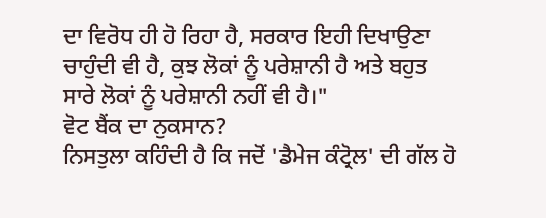ਦਾ ਵਿਰੋਧ ਹੀ ਹੋ ਰਿਹਾ ਹੈ, ਸਰਕਾਰ ਇਹੀ ਦਿਖਾਉਣਾ ਚਾਹੁੰਦੀ ਵੀ ਹੈ, ਕੁਝ ਲੋਕਾਂ ਨੂੰ ਪਰੇਸ਼ਾਨੀ ਹੈ ਅਤੇ ਬਹੁਤ ਸਾਰੇ ਲੋਕਾਂ ਨੂੰ ਪਰੇਸ਼ਾਨੀ ਨਹੀਂ ਵੀ ਹੈ।"
ਵੋਟ ਬੈਂਕ ਦਾ ਨੁਕਸਾਨ?
ਨਿਸਤੁਲਾ ਕਹਿੰਦੀ ਹੈ ਕਿ ਜਦੋਂ 'ਡੈਮੇਜ ਕੰਟ੍ਰੋਲ' ਦੀ ਗੱਲ ਹੋ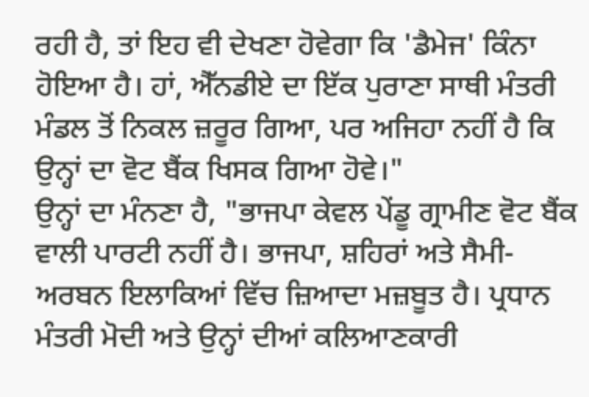ਰਹੀ ਹੈ, ਤਾਂ ਇਹ ਵੀ ਦੇਖਣਾ ਹੋਵੇਗਾ ਕਿ 'ਡੈਮੇਜ' ਕਿੰਨਾ ਹੋਇਆ ਹੈ। ਹਾਂ, ਐੱਨਡੀਏ ਦਾ ਇੱਕ ਪੁਰਾਣਾ ਸਾਥੀ ਮੰਤਰੀ ਮੰਡਲ ਤੋਂ ਨਿਕਲ ਜ਼ਰੂਰ ਗਿਆ, ਪਰ ਅਜਿਹਾ ਨਹੀਂ ਹੈ ਕਿ ਉਨ੍ਹਾਂ ਦਾ ਵੋਟ ਬੈਂਕ ਖਿਸਕ ਗਿਆ ਹੋਵੇ।"
ਉਨ੍ਹਾਂ ਦਾ ਮੰਨਣਾ ਹੈ, "ਭਾਜਪਾ ਕੇਵਲ ਪੇਂਡੂ ਗ੍ਰਾਮੀਣ ਵੋਟ ਬੈਂਕ ਵਾਲੀ ਪਾਰਟੀ ਨਹੀਂ ਹੈ। ਭਾਜਪਾ, ਸ਼ਹਿਰਾਂ ਅਤੇ ਸੈਮੀ-ਅਰਬਨ ਇਲਾਕਿਆਂ ਵਿੱਚ ਜ਼ਿਆਦਾ ਮਜ਼ਬੂਤ ਹੈ। ਪ੍ਰਧਾਨ ਮੰਤਰੀ ਮੋਦੀ ਅਤੇ ਉਨ੍ਹਾਂ ਦੀਆਂ ਕਲਿਆਣਕਾਰੀ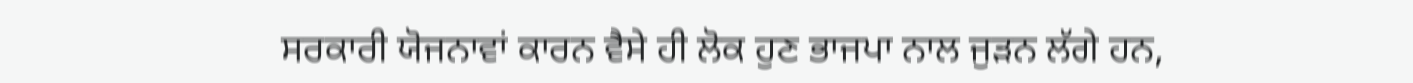ਸਰਕਾਰੀ ਯੋਜਨਾਵਾਂ ਕਾਰਨ ਵੈਸੇ ਹੀ ਲੋਕ ਹੁਣ ਭਾਜਪਾ ਨਾਲ ਜੁੜਨ ਲੱਗੇ ਹਨ,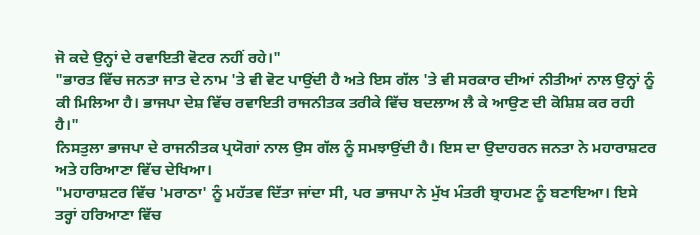ਜੋ ਕਦੇ ਉਨ੍ਹਾਂ ਦੇ ਰਵਾਇਤੀ ਵੋਟਰ ਨਹੀਂ ਰਹੇ।"
"ਭਾਰਤ ਵਿੱਚ ਜਨਤਾ ਜਾਤ ਦੇ ਨਾਮ 'ਤੇ ਵੀ ਵੋਟ ਪਾਉਂਦੀ ਹੈ ਅਤੇ ਇਸ ਗੱਲ 'ਤੇ ਵੀ ਸਰਕਾਰ ਦੀਆਂ ਨੀਤੀਆਂ ਨਾਲ ਉਨ੍ਹਾਂ ਨੂੰ ਕੀ ਮਿਲਿਆ ਹੈ। ਭਾਜਪਾ ਦੇਸ਼ ਵਿੱਚ ਰਵਾਇਤੀ ਰਾਜਨੀਤਕ ਤਰੀਕੇ ਵਿੱਚ ਬਦਲਾਅ ਲੈ ਕੇ ਆਉਣ ਦੀ ਕੋਸ਼ਿਸ਼ ਕਰ ਰਹੀ ਹੈ।"
ਨਿਸਤੁਲਾ ਭਾਜਪਾ ਦੇ ਰਾਜਨੀਤਕ ਪ੍ਰਯੋਗਾਂ ਨਾਲ ਉਸ ਗੱਲ ਨੂੰ ਸਮਝਾਉਂਦੀ ਹੈ। ਇਸ ਦਾ ਉਦਾਹਰਨ ਜਨਤਾ ਨੇ ਮਹਾਰਾਸ਼ਟਰ ਅਤੇ ਹਰਿਆਣਾ ਵਿੱਚ ਦੇਖਿਆ।
"ਮਹਾਰਾਸ਼ਟਰ ਵਿੱਚ 'ਮਰਾਠਾ' ਨੂੰ ਮਹੱਤਵ ਦਿੱਤਾ ਜਾਂਦਾ ਸੀ, ਪਰ ਭਾਜਪਾ ਨੇ ਮੁੱਖ ਮੰਤਰੀ ਬ੍ਰਾਹਮਣ ਨੂੰ ਬਣਾਇਆ। ਇਸੇ ਤਰ੍ਹਾਂ ਹਰਿਆਣਾ ਵਿੱਚ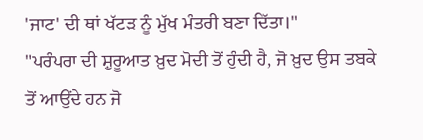'ਜਾਟ' ਦੀ ਥਾਂ ਖੱਟੜ ਨੂੰ ਮੁੱਖ ਮੰਤਰੀ ਬਣਾ ਦਿੱਤਾ।"
"ਪਰੰਪਰਾ ਦੀ ਸ਼ੁਰੂਆਤ ਖ਼ੁਦ ਮੋਦੀ ਤੋਂ ਹੁੰਦੀ ਹੈ, ਜੋ ਖ਼ੁਦ ਉਸ ਤਬਕੇ ਤੋਂ ਆਉਂਦੇ ਹਨ ਜੋ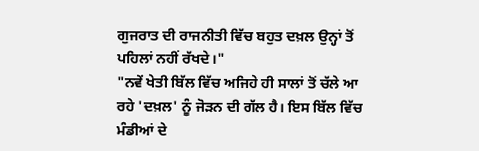ਗੁਜਰਾਤ ਦੀ ਰਾਜਨੀਤੀ ਵਿੱਚ ਬਹੁਤ ਦਖ਼ਲ ਉਨ੍ਹਾਂ ਤੋਂ ਪਹਿਲਾਂ ਨਹੀਂ ਰੱਖਦੇ।"
"ਨਵੇਂ ਖੇਤੀ ਬਿੱਲ ਵਿੱਚ ਅਜਿਹੇ ਹੀ ਸਾਲਾਂ ਤੋਂ ਚੱਲੇ ਆ ਰਹੇ 'ਦਖ਼ਲ' ਨੂੰ ਜੋੜਨ ਦੀ ਗੱਲ ਹੈ। ਇਸ ਬਿੱਲ ਵਿੱਚ ਮੰਡੀਆਂ ਦੇ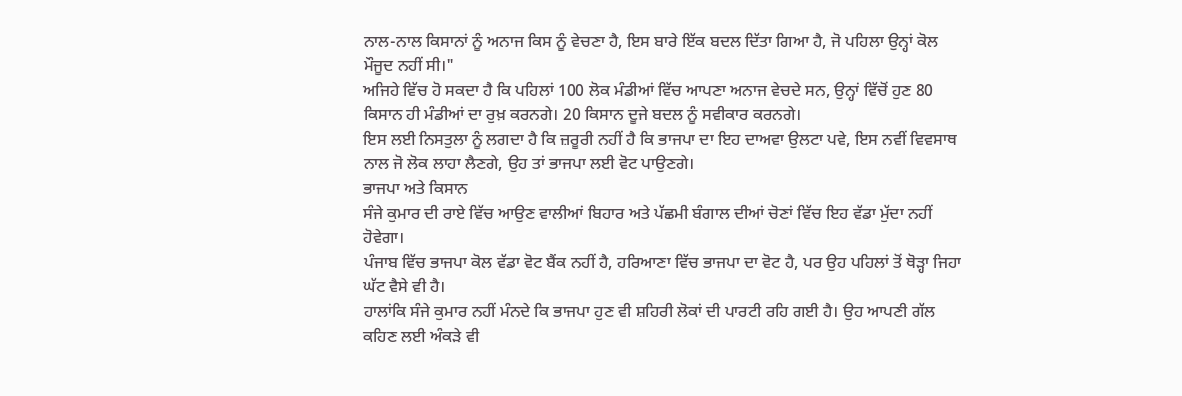ਨਾਲ-ਨਾਲ ਕਿਸਾਨਾਂ ਨੂੰ ਅਨਾਜ ਕਿਸ ਨੂੰ ਵੇਚਣਾ ਹੈ, ਇਸ ਬਾਰੇ ਇੱਕ ਬਦਲ ਦਿੱਤਾ ਗਿਆ ਹੈ, ਜੋ ਪਹਿਲਾ ਉਨ੍ਹਾਂ ਕੋਲ ਮੌਜੂਦ ਨਹੀਂ ਸੀ।"
ਅਜਿਹੇ ਵਿੱਚ ਹੋ ਸਕਦਾ ਹੈ ਕਿ ਪਹਿਲਾਂ 100 ਲੋਕ ਮੰਡੀਆਂ ਵਿੱਚ ਆਪਣਾ ਅਨਾਜ ਵੇਚਦੇ ਸਨ, ਉਨ੍ਹਾਂ ਵਿੱਚੋਂ ਹੁਣ 80 ਕਿਸਾਨ ਹੀ ਮੰਡੀਆਂ ਦਾ ਰੁਖ਼ ਕਰਨਗੇ। 20 ਕਿਸਾਨ ਦੂਜੇ ਬਦਲ ਨੂੰ ਸਵੀਕਾਰ ਕਰਨਗੇ।
ਇਸ ਲਈ ਨਿਸਤੁਲਾ ਨੂੰ ਲਗਦਾ ਹੈ ਕਿ ਜ਼ਰੂਰੀ ਨਹੀਂ ਹੈ ਕਿ ਭਾਜਪਾ ਦਾ ਇਹ ਦਾਅਵਾ ਉਲਟਾ ਪਵੇ, ਇਸ ਨਵੀਂ ਵਿਵਸਾਥ ਨਾਲ ਜੋ ਲੋਕ ਲਾਹਾ ਲੈਣਗੇ, ਉਹ ਤਾਂ ਭਾਜਪਾ ਲਈ ਵੋਟ ਪਾਉਣਗੇ।
ਭਾਜਪਾ ਅਤੇ ਕਿਸਾਨ
ਸੰਜੇ ਕੁਮਾਰ ਦੀ ਰਾਏ ਵਿੱਚ ਆਉਣ ਵਾਲੀਆਂ ਬਿਹਾਰ ਅਤੇ ਪੱਛਮੀ ਬੰਗਾਲ ਦੀਆਂ ਚੋਣਾਂ ਵਿੱਚ ਇਹ ਵੱਡਾ ਮੁੱਦਾ ਨਹੀਂ ਹੋਵੇਗਾ।
ਪੰਜਾਬ ਵਿੱਚ ਭਾਜਪਾ ਕੋਲ ਵੱਡਾ ਵੋਟ ਬੈਂਕ ਨਹੀਂ ਹੈ, ਹਰਿਆਣਾ ਵਿੱਚ ਭਾਜਪਾ ਦਾ ਵੋਟ ਹੈ, ਪਰ ਉਹ ਪਹਿਲਾਂ ਤੋਂ ਥੋੜ੍ਹਾ ਜਿਹਾ ਘੱਟ ਵੈਸੇ ਵੀ ਹੈ।
ਹਾਲਾਂਕਿ ਸੰਜੇ ਕੁਮਾਰ ਨਹੀਂ ਮੰਨਦੇ ਕਿ ਭਾਜਪਾ ਹੁਣ ਵੀ ਸ਼ਹਿਰੀ ਲੋਕਾਂ ਦੀ ਪਾਰਟੀ ਰਹਿ ਗਈ ਹੈ। ਉਹ ਆਪਣੀ ਗੱਲ ਕਹਿਣ ਲਈ ਅੰਕੜੇ ਵੀ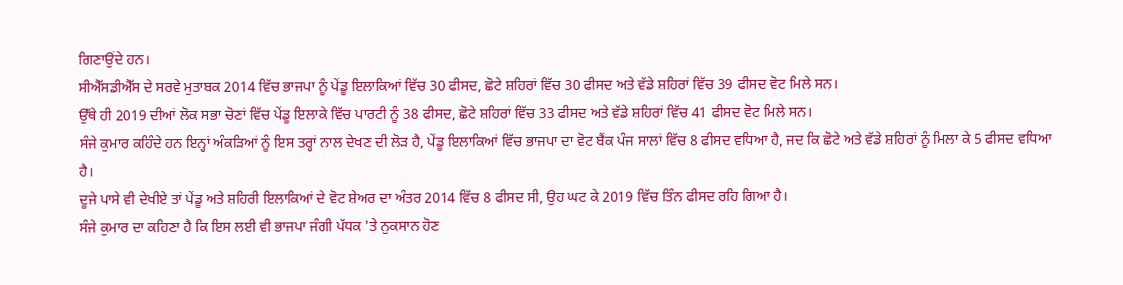ਗਿਣਾਉਂਦੇ ਹਨ।
ਸੀਐੱਸਡੀਐੱਸ ਦੇ ਸਰਵੇ ਮੁਤਾਬਕ 2014 ਵਿੱਚ ਭਾਜਪਾ ਨੂੰ ਪੇਂਡੂ ਇਲਾਕਿਆਂ ਵਿੱਚ 30 ਫੀਸਦ, ਛੋਟੇ ਸ਼ਹਿਰਾਂ ਵਿੱਚ 30 ਫੀਸਦ ਅਤੇ ਵੱਡੇ ਸ਼ਹਿਰਾਂ ਵਿੱਚ 39 ਫੀਸਦ ਵੋਟ ਮਿਲੇ ਸਨ।
ਉੱਥੇ ਹੀ 2019 ਦੀਆਂ ਲੋਕ ਸਭਾ ਚੋਣਾਂ ਵਿੱਚ ਪੇਂਡੂ ਇਲਾਕੇ ਵਿੱਚ ਪਾਰਟੀ ਨੂੰ 38 ਫੀਸਦ, ਛੋਟੇ ਸ਼ਹਿਰਾਂ ਵਿੱਚ 33 ਫੀਸਦ ਅਤੇ ਵੱਡੇ ਸ਼ਹਿਰਾਂ ਵਿੱਚ 41 ਫੀਸਦ ਵੋਟ ਮਿਲੇ ਸਨ।
ਸੰਜੇ ਕੁਮਾਰ ਕਹਿੰਦੇ ਹਨ ਇਨ੍ਹਾਂ ਅੰਕੜਿਆਂ ਨੂੰ ਇਸ ਤਰ੍ਹਾਂ ਨਾਲ ਦੇਖਣ ਦੀ ਲੋੜ ਹੈ, ਪੇਂਡੂ ਇਲਾਕਿਆਂ ਵਿੱਚ ਭਾਜਪਾ ਦਾ ਵੋਟ ਬੈਂਕ ਪੰਜ ਸਾਲਾਂ ਵਿੱਚ 8 ਫੀਸਦ ਵਧਿਆ ਹੈ, ਜਦ ਕਿ ਛੋਟੇ ਅਤੇ ਵੱਡੇ ਸ਼ਹਿਰਾਂ ਨੂੰ ਮਿਲਾ ਕੇ 5 ਫੀਸਦ ਵਧਿਆ ਹੈ।
ਦੂਜੇ ਪਾਸੇ ਵੀ ਦੇਖੀਏ ਤਾਂ ਪੇਂਡੂ ਅਤੇ ਸ਼ਹਿਰੀ ਇਲਾਕਿਆਂ ਦੇ ਵੋਟ ਸ਼ੇਅਰ ਦਾ ਅੰਤਰ 2014 ਵਿੱਚ 8 ਫੀਸਦ ਸੀ, ਉਹ ਘਟ ਕੇ 2019 ਵਿੱਚ ਤਿੰਨ ਫੀਸਦ ਰਹਿ ਗਿਆ ਹੈ।
ਸੰਜੇ ਕੁਮਾਰ ਦਾ ਕਹਿਣਾ ਹੈ ਕਿ ਇਸ ਲਈ ਵੀ ਭਾਜਪਾ ਜੰਗੀ ਪੱਧਕ 'ਤੇ ਨੁਕਸਾਨ ਹੋਣ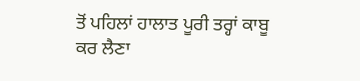ਤੋਂ ਪਹਿਲਾਂ ਹਾਲਾਤ ਪੂਰੀ ਤਰ੍ਹਾਂ ਕਾਬੂ ਕਰ ਲੈਣਾ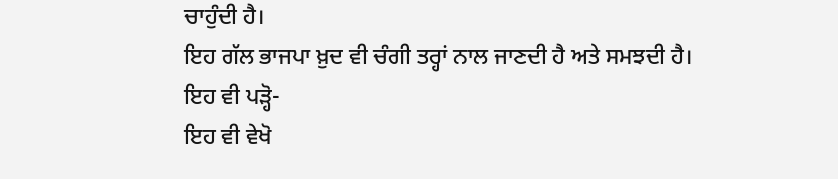ਚਾਹੁੰਦੀ ਹੈ।
ਇਹ ਗੱਲ ਭਾਜਪਾ ਖ਼ੁਦ ਵੀ ਚੰਗੀ ਤਰ੍ਹਾਂ ਨਾਲ ਜਾਣਦੀ ਹੈ ਅਤੇ ਸਮਝਦੀ ਹੈ।
ਇਹ ਵੀ ਪੜ੍ਹੋ-
ਇਹ ਵੀ ਵੇਖੋ